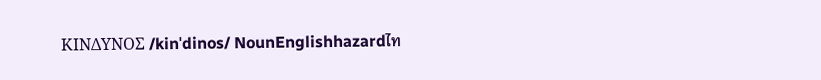ΚΙΝΔΥΝΟΣ /kinˈdinos/ NounEnglishhazardไท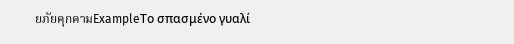ยภัยคุกคามExampleΤο σπασμένο γυαλί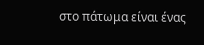στο πάτωμα είναι ένας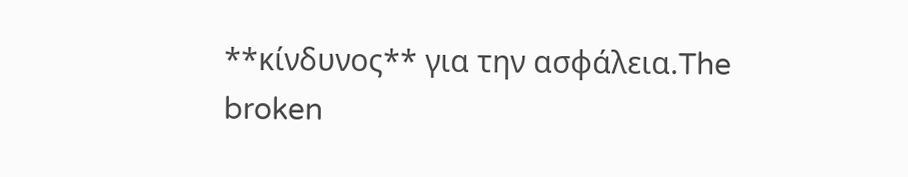**κίνδυνος** για την ασφάλεια.The broken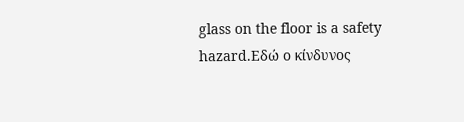glass on the floor is a safety hazard.Εδώ ο κίνδυνος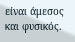είναι άμεσος και φυσικός.